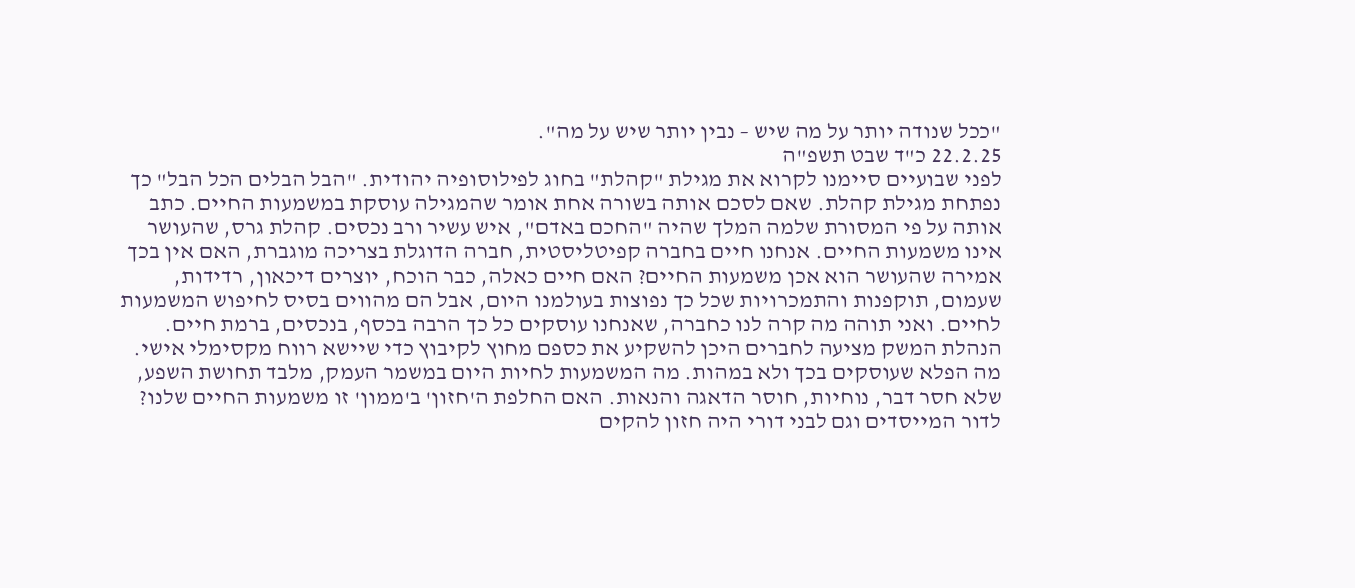"ככל שנודה יותר על מה שיש – נבין יותר שיש על מה".
22.2.25 כ"ד שבט תשפ"ה
לפני שבועיים סיימנו לקרוא את מגילת "קהלת" בחוג לפילוסופיה יהודית. "הבל הבלים הכל הבל" כך נפתחת מגילת קהלת. שאם לסכם אותה בשורה אחת אומר שהמגילה עוסקת במשמעות החיים. כתב אותה על פי המסורת שלמה המלך שהיה "החכם באדם", איש עשיר ורב נכסים. קהלת גרס, שהעושר אינו משמעות החיים. אנחנו חיים בחברה קפיטליסטית, חברה הדוגלת בצריכה מוגברת, האם אין בכך אמירה שהעושר הוא אכן משמעות החיים? האם חיים כאלה, כבר הוכח, יוצרים דיכאון, רדידות, שעמום, תוקפנות והתמכרויות שכל כך נפוצות בעולמנו היום, אבל הם מהווים בסיס לחיפוש המשמעות לחיים. ואני תוהה מה קרה לנו כחברה, שאנחנו עוסקים כל כך הרבה בכסף, בנכסים, ברמת חיים. הנהלת המשק מציעה לחברים היכן להשקיע את כספם מחוץ לקיבוץ כדי שיישא רווח מקסימלי אישי. מה הפלא שעוסקים בכך ולא במהות. מה המשמעות לחיות היום במשמר העמק, מלבד תחושת השפע, שלא חסר דבר, נוחיות, חוסר הדאגה והנאות. האם החלפת ה'חזון' ב'ממון' זו משמעות החיים שלנו? לדור המייסדים וגם לבני דורי היה חזון להקים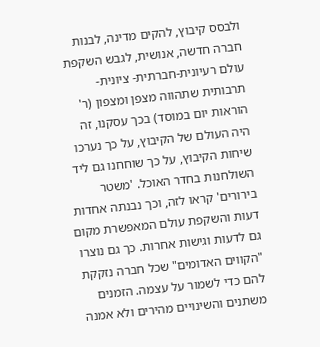ולבסס קיבוץ, להקים מדינה, לבנות חברה חדשה, אנושית, לגבש השקפת עולם רעיונית-חברתית- ציונית-תרבותית שתהווה מצפן ומצפון (ר' הוראות יום במוסד) בכך עסקנו, זה היה העולם של הקיבוץ, על כך נערכו שיחות הקיבוץ, על כך שוחחנו גם ליד השולחנות בחדר האוכל. 'משטר בירורים' קראו לזה, וכך נבנתה אחדות דעות והשקפת עולם המאפשרת מקום גם לדעות וגישות אחרות. כך גם נוצרו "הקווים האדומים" שכל חברה נזקקת להם כדי לשמור על עצמה. הזמנים משתנים והשינויים מהירים ולא אמנה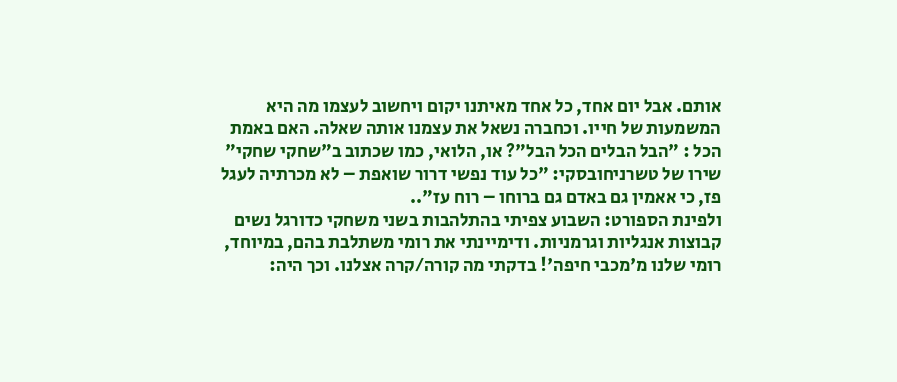אותם. אבל יום אחד, כל אחד מאיתנו יקום ויחשוב לעצמו מה היא המשמעות של חייו. וכחברה נשאל את עצמנו אותה שאלה. האם באמת הכל : "הבל הבלים הכל הבל"? או, הלואי, כמו שכתוב ב"שחקי שחקי" שירו של טשרניחובסקי: "כל עוד נפשי דרור שואפת – לא מכרתיה לעגל פז, כי אאמין גם באדם גם ברוחו – רוח עז"..
ולפינת הספורט: השבוע צפיתי בהתלהבות בשני משחקי כדורגל נשים קבוצות אנגליות וגרמניות. ודימיינתי את רומי משתלבת בהם, במיוחד, רומי שלנו מ'מכבי חיפה'! בדקתי מה קורה/קרה אצלנו. וכך היה: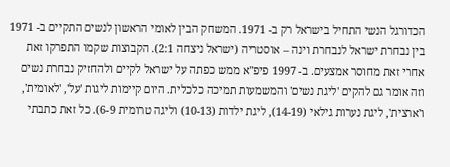הכדורגל הנשי התחיל בישראל רק ב- 1971. המשחק הבין לאומי הראשון לנשים התקיים ב- 1971 בין נבחרת ישראל לנבחרת וינה – אוסטריה (ישראל ניצחה 2:1). הקבוצות שקמו התפרקו זאת אחרי זאת מחוסר אמצעים. ב- 1997 פיפ"א ממש כפתה על ישראל לקיים ולהחזיק נבחרת נשים וזה אומר גם להקים 'ליגת נשים' והמשמעות תמיכה כלכלית. היום קיימות ליגות 'על', 'לאומית', ו'ארצית', ליגת נערות גילאי (14-19), ליגת ילדות (10-13) וליגה טרומית 6-9). כל זאת כתבתי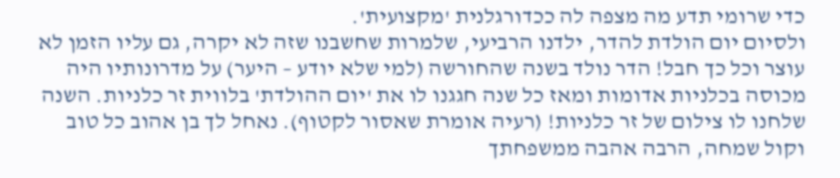כדי שרומי תדע מה מצפה לה ככדורגלנית 'מקצועית'.
ולסיום יום הולדת להדר, ילדנו הרביעי, שלמרות שחשבנו שזה לא יקרה, גם עליו הזמן לא עוצר וכל כך חבל! הדר נולד בשנה שהחורשה (למי שלא יודע – היער) על מדרונותיו היה מכוסה בכלניות אדומות ומאז כל שנה חגגנו לו את 'יום ההולדת' בלווית זר כלניות. השנה שלחנו לו צילום של זר כלניות! (רעיה אומרת שאסור לקטוף). נאחל לך בן אהוב כל טוב וקול שמחה, הרבה אהבה ממשפחתך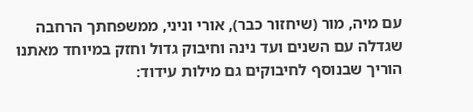עם מיה, מור (שיחזור כבר), אורי וניני, ממשפחתך הרחבה שגדלה עם השנים ועד נינה וחיבוק גדול וחזק במיוחד מאתנו הוריך שבנוסף לחיבוקים גם מילות עידוד: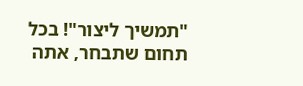"תמשיך ליצור"! בכל תחום שתבחר, אתה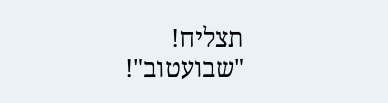תצליח!
"שבועטוב"!